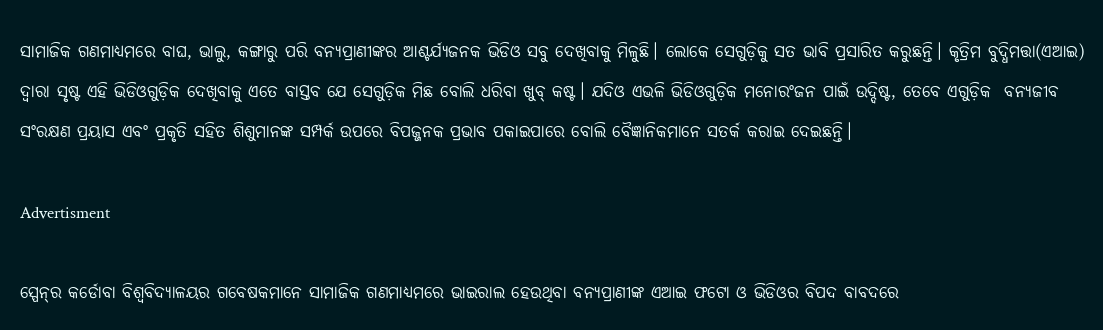ସାମାଜିକ ଗଣମାଧ୍ୟମରେ ବାଘ, ଭାଲୁ, କଙ୍ଗାରୁ ପରି ବନ୍ୟପ୍ରାଣୀଙ୍କର ଆଶ୍ଚର୍ଯ୍ୟଜନକ ଭିଡିଓ ସବୁ ଦେଖିବାକୁ ମିଳୁଛି। ଲୋକେ ସେଗୁଡ଼ିକୁ ସତ ଭାବି ପ୍ରସାରିତ କରୁଛନ୍ତି। କୃତ୍ରିମ ବୁଦ୍ଧିମତ୍ତା(ଏଆଇ) ଦ୍ୱାରା ସୃଷ୍ଟ ଏହି ଭିଡିଓଗୁଡ଼ିକ ଦେଖିବାକୁ ଏତେ ବାସ୍ତବ ଯେ ସେଗୁଡ଼ିକ ମିଛ ବୋଲି ଧରିବା ଖୁବ୍ କଷ୍ଟ। ଯଦିଓ ଏଭଳି ଭିଡିଓଗୁଡ଼ିକ ମନୋରଂଜନ ପାଇଁ ଉଦ୍ଦିଷ୍ଟ, ତେବେ ଏଗୁଡ଼ିକ  ବନ୍ୟଜୀବ ସଂରକ୍ଷଣ ପ୍ରୟାସ ଏବଂ ପ୍ରକୃତି ସହିତ ଶିଶୁମାନଙ୍କ ସମ୍ପର୍କ ଉପରେ ବିପଜ୍ଜନକ ପ୍ରଭାବ ପକାଇପାରେ ବୋଲି ବୈଜ୍ଞାନିକମାନେ ସତର୍କ କରାଇ ଦେଇଛନ୍ତି।

Advertisment

ସ୍ପେନ୍‌ର କର୍ଡୋବା ବିଶ୍ୱବିଦ୍ୟାଳୟର ଗବେଷକମାନେ ସାମାଜିକ ଗଣମାଧ୍ୟମରେ ଭାଇରାଲ ହେଉଥିବା ବନ୍ୟପ୍ରାଣୀଙ୍କ ଏଆଇ ଫଟୋ ଓ ଭିଡିଓର ବିପଦ ବାବଦରେ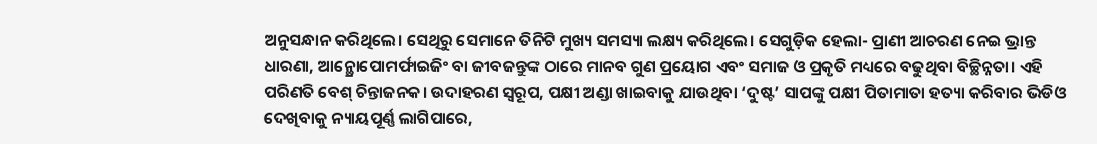ଅନୁସନ୍ଧାନ କରିଥିଲେ। ସେଥିରୁ ସେମାନେ ତିନିଟି ମୁଖ୍ୟ ସମସ୍ୟା ଲକ୍ଷ୍ୟ କରିଥିଲେ। ସେଗୁଡ଼ିକ ହେଲା- ପ୍ରାଣୀ ଆଚରଣ ନେଇ ଭ୍ରାନ୍ତ ଧାରଣା, ଆନ୍ଥ୍ରୋପୋମର୍ଫାଇଜିଂ ବା ଜୀବଜନ୍ତୁଙ୍କ ଠାରେ ମାନବ ଗୁଣ ପ୍ରୟୋଗ ଏବଂ ସମାଜ ଓ ପ୍ରକୃତି ମଧ୍ୟରେ ବଢୁଥିବା ବିଚ୍ଛିନ୍ନତା। ଏହି ପରିଣତି ବେଶ୍‌ ଚିନ୍ତାଜନକ। ଉଦାହରଣ ସ୍ବରୂପ, ପକ୍ଷୀ ଅଣ୍ଡା ଖାଇବାକୁ ଯାଉଥିବା ‘ଦୁଷ୍ଟ’ ସାପଙ୍କୁ ପକ୍ଷୀ ପିତାମାତା ହତ୍ୟା କରିବାର ଭିଡିଓ ଦେଖିବାକୁ ନ୍ୟାୟପୂର୍ଣ୍ଣ ଲାଗିପାରେ,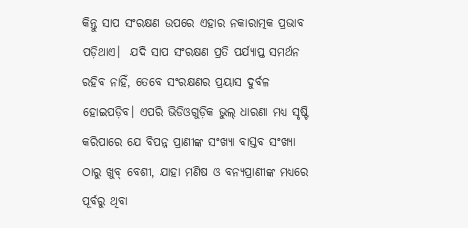କିନ୍ତୁ ସାପ ସଂରକ୍ଷଣ ଉପରେ ଏହାର ନକାରାତ୍ମକ ପ୍ରଭାବ ପଡ଼ିଥାଏ।  ଯଦି ସାପ ସଂରକ୍ଷଣ ପ୍ରତି ପର୍ଯ୍ୟାପ୍ତ ସମର୍ଥନ ରହିବ ନାହିଁ, ତେବେ ସଂରକ୍ଷଣର ପ୍ରୟାସ ଦୁର୍ବଳ ହୋଇପଡ଼ିବ। ଏପରି ଭିଡିଓଗୁଡ଼ିକ ଭୁଲ୍‌ ଧାରଣା ମଧ୍ୟ ସୃଷ୍ଟି କରିପାରେ ଯେ ବିପନ୍ନ ପ୍ରାଣୀଙ୍କ ସଂଖ୍ୟା ବାସ୍ତବ ସଂଖ୍ୟା ଠାରୁ ଖୁବ୍ ବେଶୀ, ଯାହା ମଣିଷ ଓ ବନ୍ୟପ୍ରାଣୀଙ୍କ ମଧ୍ୟରେ ପୂର୍ବରୁ ଥିବା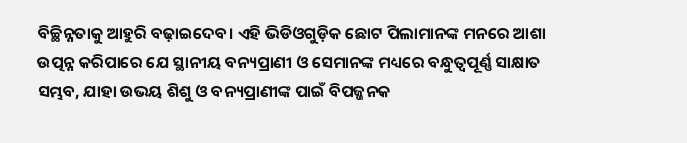ବିଚ୍ଛିନ୍ନତାକୁ ଆହୁରି ବଢ଼ାଇଦେବ। ଏହି ଭିଡିଓଗୁଡ଼ିକ ଛୋଟ ପିଲାମାନଙ୍କ ମନରେ ଆଶା ଉତ୍ପନ୍ନ କରିପାରେ ଯେ ସ୍ଥାନୀୟ ବନ୍ୟପ୍ରାଣୀ ଓ ସେମାନଙ୍କ ମଧ୍ୟରେ ବନ୍ଧୁତ୍ବପୂର୍ଣ୍ଣ ସାକ୍ଷାତ ସମ୍ଭବ, ଯାହା ଉଭୟ ଶିଶୁ ଓ ବନ୍ୟପ୍ରାଣୀଙ୍କ ପାଇଁ ବିପଜ୍ଜନକ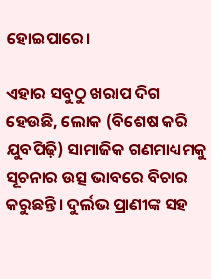ହୋଇପାରେ।

ଏହାର ସବୁଠୁ ଖରାପ ଦିଗ ହେଉଛି, ଲୋକ (ବିଶେଷ କରି ଯୁବପିଢ଼ି) ସାମାଜିକ ଗଣମାଧ୍ୟମକୁ ସୂଚନାର ଉତ୍ସ ଭାବରେ ବିଚାର କରୁଛନ୍ତି। ଦୁର୍ଲଭ ପ୍ରାଣୀଙ୍କ ସହ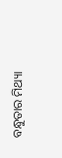ବନ୍ଧୁତାର ମିଥ୍ୟା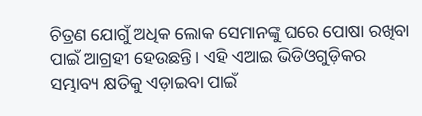ଚିତ୍ରଣ ଯୋଗୁଁ ଅଧିକ ଲୋକ ସେମାନଙ୍କୁ ଘରେ ପୋଷା ରଖିବା ପାଇଁ ଆଗ୍ରହୀ ହେଉଛନ୍ତି। ଏହି ଏଆଇ ଭିଡିଓଗୁଡ଼ିକର ସମ୍ଭାବ୍ୟ କ୍ଷତିକୁ ଏଡ଼ାଇବା ପାଇଁ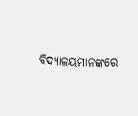ବିଦ୍ୟାଳୟମାନଙ୍କରେ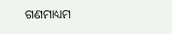ଗଣମାଧ୍ୟମ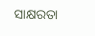ସାକ୍ଷରତା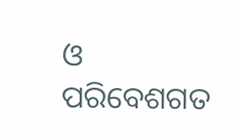ଓ ପରିବେଶଗତ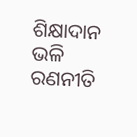ଶିକ୍ଷାଦାନ ଭଳି ରଣନୀତି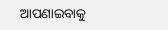ଆପଣାଇବାକୁ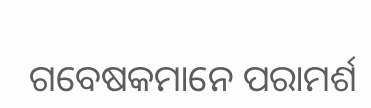ଗବେଷକମାନେ ପରାମର୍ଶ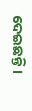ଦେଇଛନ୍ତି।